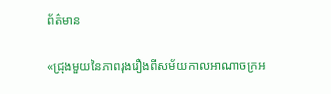ព័ត៌មាន

«ជ្រុងមួយនៃភាពរុងរឿងពីសម័យកាលអាណាចក្រអ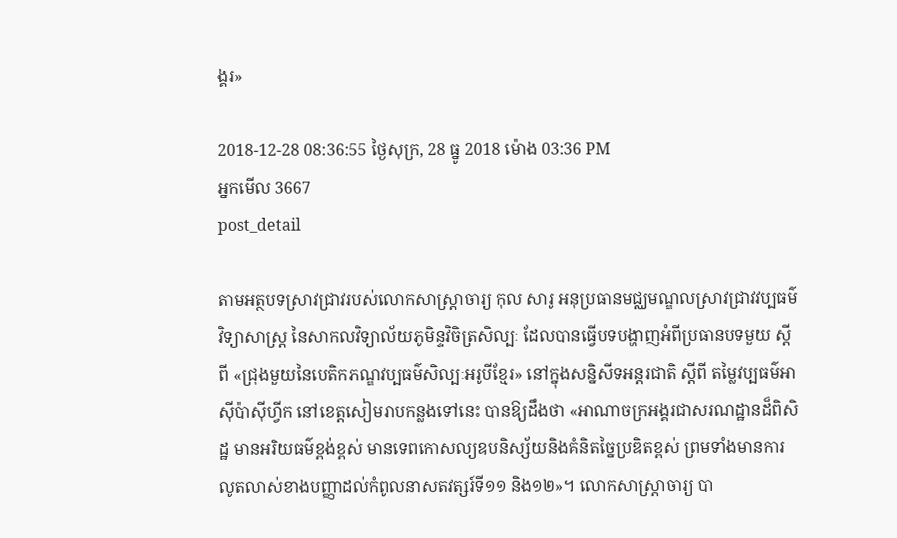ង្គរ»

2018-12-28 08:36:55 ថ្ងៃសុក្រ, 28 ធ្នូ 2018 ម៉ោង 03:36 PM
អ្នកមើល 3667
post_detail

តាមអត្ថបទស្រាវជ្រាវរបស់លោកសាស្ត្រាចារ្យ កុល សារូ អនុប្រធានមជ្ឈមណ្ឌលស្រាវជ្រាវវប្បធម៌វិទ្យាសាស្ត្រ នៃសាកលវិទ្យាល័យភូមិន្ទវិចិត្រសិល្បៈ ដែលបានធ្វើបទបង្ហាញអំពីប្រធានបទមួយ ស្តីពី «ជ្រុងមួយនៃបេតិកភណ្ឌវប្បធម៌សិល្បៈអរូបីខ្មែរ» នៅក្នុងសន្និសីទអន្តរជាតិ ស្តីពី តម្លៃវប្បធម៌អាស៊ីប៉ាស៊ីហ្វីក នៅខេត្តសៀមរាបកន្លងទៅនេះ បានឱ្យដឹងថា «អាណាចក្រអង្គរជាសរណដ្ឋានដ៏ពិសិដ្ឋ មានអរិយធម៌ខ្ពង់ខ្ពស់ មានទេពកោសល្យឧបនិស្ស័យនិងគំនិតច្នៃប្រឌិតខ្ពស់ ព្រមទាំងមានការលូតលាស់ខាងបញ្ញាដល់កំពូលនាសតវត្សរ៍ទី១១ និង១២‍»។ លោកសាស្ត្រាចារ្យ បា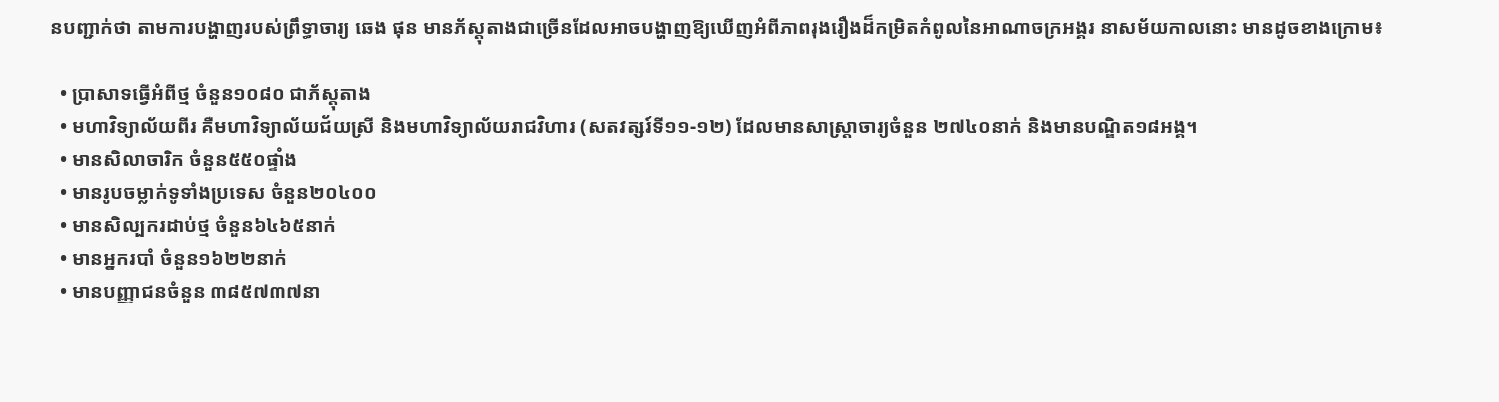នបញ្ជាក់ថា តាមការបង្ហាញរបស់ព្រឹទ្ធាចារ្យ ឆេង ផុន មានភ័ស្តុតាងជាច្រើនដែលអាចបង្ហាញឱ្យឃើញអំពីភាពរុងរឿងដ៏កម្រិតកំពូលនៃអាណាចក្រអង្គរ នាសម័យកាលនោះ មានដូចខាងក្រោម៖

  • ប្រាសាទធ្វើអំពីថ្ម ចំនួន១០៨០ ជាភ័ស្តុតាង
  • មហាវិទ្យាល័យពីរ គឺមហាវិទ្យាល័យជ័យស្រី និងមហាវិទ្យាល័យរាជវិហារ (សតវត្សរ៍ទី១១-១២) ដែលមានសាស្រ្តាចារ្យចំនួន ២៧៤០នាក់ និងមានបណ្ឌិត១៨អង្គ។
  • មានសិលាចារិក ចំនួន៥៥០ផ្ទាំង
  • មានរូបចម្លាក់ទូទាំងប្រទេស ចំនួន២០៤០០
  • មានសិល្បករដាប់ថ្ម ចំនួន៦៤៦៥នាក់
  • មានអ្នករបាំ ចំនួន១៦២២នាក់
  • មានបញ្ញាជនចំនួន ៣៨៥៧៣៧នា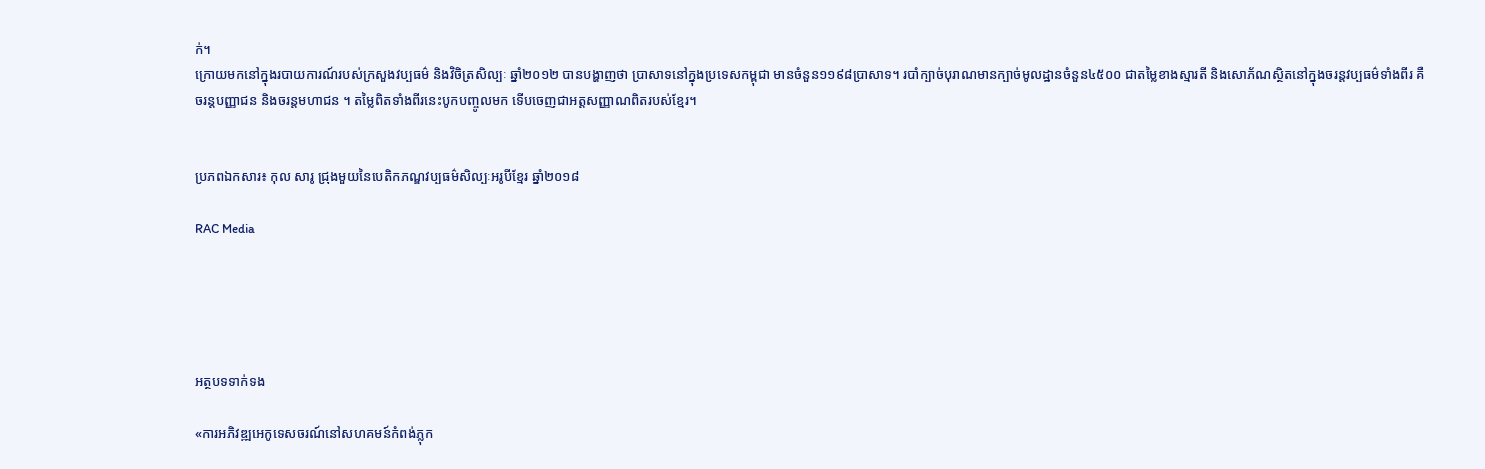ក់។
ក្រោយមកនៅក្នុងរបាយការណ៍របស់ក្រសួងវប្បធម៌ និងវិចិត្រសិល្បៈ ឆ្នាំ២០១២ បានបង្ហាញថា ប្រាសាទនៅក្នុងប្រទេសកម្ពុជា មានចំនួន១១៩៨ប្រាសាទ។ របាំក្បាច់បុរាណមានក្បាច់មូលដ្ឋានចំនួន៤៥០០ ជាតម្លៃខាងស្មារតី និងសោភ័ណស្ថិតនៅក្នុងចរន្តវប្បធម៌ទាំងពីរ គឺចរន្តបញ្ញាជន និងចរន្តមហាជន ។ តម្លៃពិតទាំងពីរនេះបូកបញ្ចូលមក ទើបចេញជាអត្តសញ្ញាណពិតរបស់ខ្មែរ។


ប្រភពឯកសារ៖ កុល សារូ ជ្រុងមួយនៃបេតិកភណ្ឌវប្បធម៌សិល្បៈអរូបីខ្មែរ ឆ្នាំ២០១៨

RAC Media





អត្ថបទទាក់ទង

«ការអភិវឌ្ឍអេកូទេសចរណ៍នៅសហគមន៍កំពង់ភ្លុក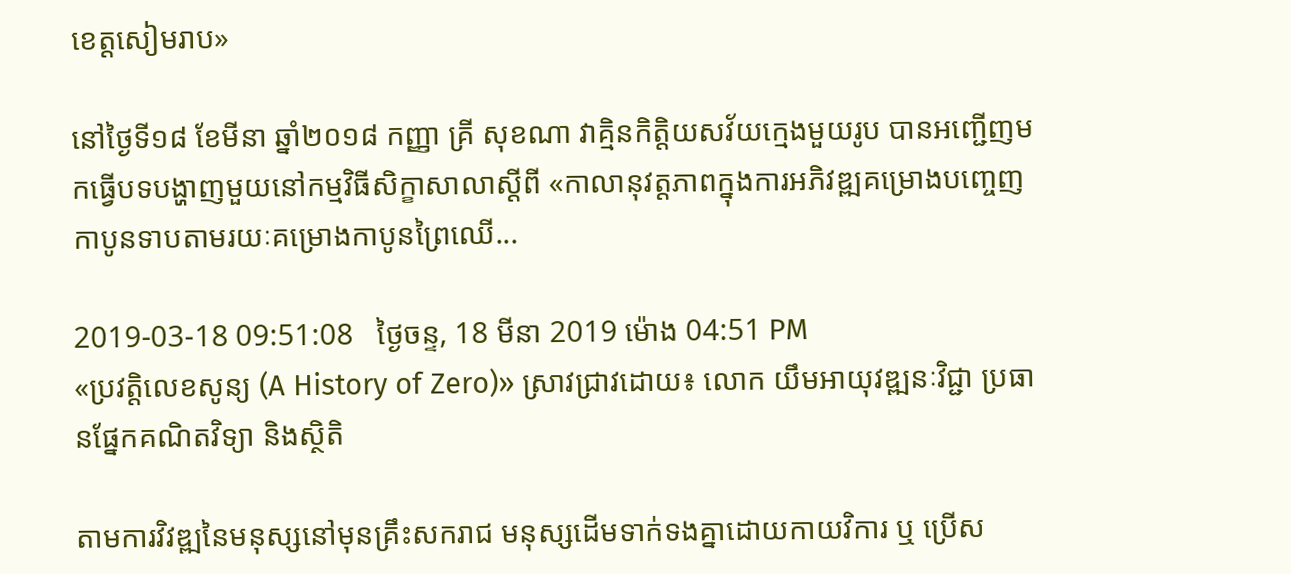ខេត្តសៀមរាប»

នៅថ្ងៃទី១៨ ខែមីនា ឆ្នាំ២០១៨ កញ្ញា គ្រី សុខណា វាគ្មិនកិត្តិយសវ័យក្មេងមួយរូប បានអញ្ជើញមកធ្វើបទបង្ហាញមួយនៅកម្មវិធីសិក្ខាសាលាស្តីពី «កាលានុវត្តភាពក្នុងការអភិវឌ្ឍគម្រោងបញ្ចេញកាបូនទាបតាមរយៈគម្រោងកាបូនព្រៃឈើ...

2019-03-18 09:51:08   ថ្ងៃចន្ទ, 18 មីនា 2019 ម៉ោង 04:51 PM
«ប្រវត្តិលេខសូន្យ (A History of Zero)» ស្រាវជ្រាវដោយ៖ លោក យឹមអាយុវឌ្ឍនៈវិជ្ជា ប្រធានផ្នែកគណិតវិទ្យា និងស្ថិតិ

តាមការវិវឌ្ឍនៃមនុស្សនៅមុនគ្រឹះសករាជ មនុស្សដើមទាក់ទងគ្នាដោយកាយវិការ ឬ ប្រើស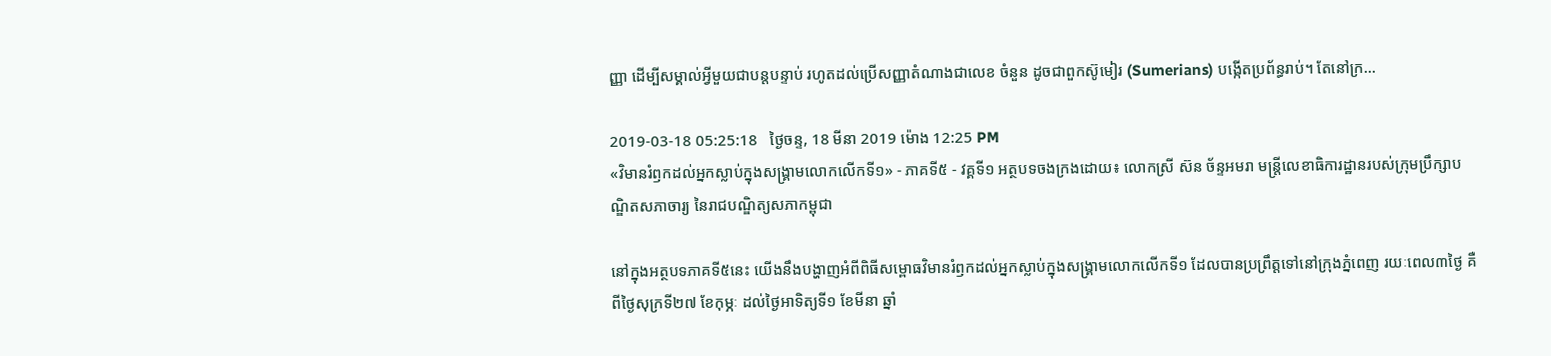ញ្ញា ដើម្បីសម្គាល់អ្វីមួយជាបន្តបន្ទាប់ រហូតដល់ប្រើសញ្ញាតំណាងជាលេខ ចំនួន ដូចជាពួកស៊ូមៀរ (Sumerians) បង្កើតប្រព័ន្ធរាប់។ តែនៅក្រ...

2019-03-18 05:25:18   ថ្ងៃចន្ទ, 18 មីនា 2019 ម៉ោង 12:25 PM
«វិមានរំឭកដល់អ្នកស្លាប់ក្នុងសង្គ្រាមលោកលើកទី១» - ភាគទី៥ - វគ្គទី១ អត្ថបទចងក្រងដោយ៖ លោកស្រី ស៊ន ច័ន្ទអមរា មន្ត្រីលេខាធិការដ្ឋានរបស់ក្រុមប្រឹក្សាបណ្ឌិតសភាចារ្យ នៃរាជបណ្ឌិត្យសភាកម្ពុជា

នៅក្នុងអត្ថបទភាគទី៥នេះ យើងនឹងបង្ហាញអំពីពិធីសម្ពោធវិមានរំឭកដល់អ្នកស្លាប់ក្នុងសង្គ្រាមលោកលើកទី១ ដែលបានប្រព្រឹត្តទៅនៅក្រុងភ្នំពេញ រយៈពេល៣ថ្ងៃ គឺពីថ្ងៃសុក្រទី២៧ ខែកុម្ភៈ ដល់ថ្ងៃអាទិត្យទី១ ខែមីនា ឆ្នាំ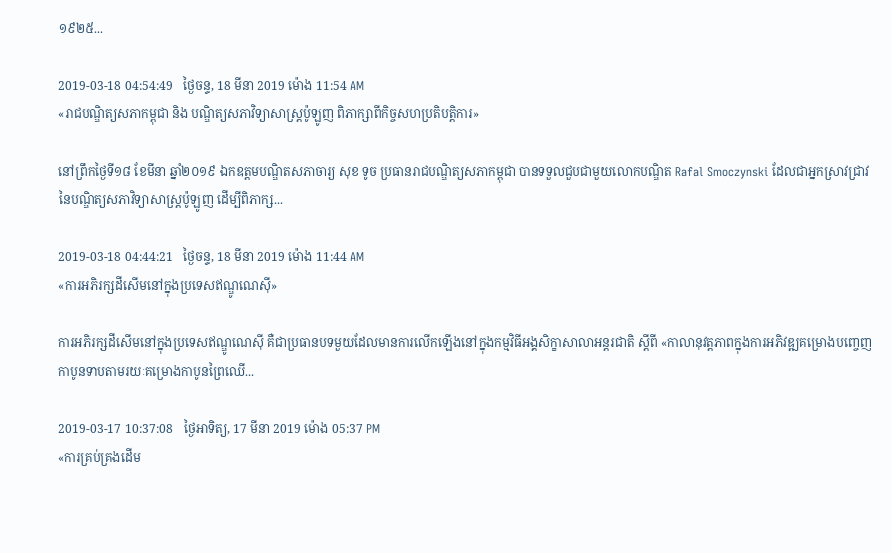១៩២៥...

2019-03-18 04:54:49   ថ្ងៃចន្ទ, 18 មីនា 2019 ម៉ោង 11:54 AM
«រាជបណ្ឌិត្យសភាកម្ពុជា និង បណ្ឌិត្យសភាវិទ្យាសាស្ត្រប៉ូឡូញ ពិភាក្សាពីកិច្ចសហប្រតិបត្តិការ»

នៅព្រឹកថ្ងៃទី១៨ ខែមីនា ឆ្នាំ២០១៩ ឯកឧត្តមបណ្ឌិតសភាចារ្យ សុខ ទូច ប្រធានរាជបណ្ឌិត្យសភាកម្ពុជា បានទទួលជួបជាមួយលោកបណ្ឌិត Rafal Smoczynski ដែលជាអ្នកស្រាវជ្រាវនៃបណ្ឌិត្យសភាវិទ្យាសាស្ត្រប៉ូឡូញ ដើម្បីពិភាក្ស...

2019-03-18 04:44:21   ថ្ងៃចន្ទ, 18 មីនា 2019 ម៉ោង 11:44 AM
«ការអភិរក្សដីសើមនៅក្នុងប្រទេសឥណ្ឌូណេស៊ី»

ការអភិរក្សដីសើមនៅក្នុងប្រទេសឥណ្ឌូណេស៊ី គឺជាប្រធានបទមួយដែលមានការលើកឡើងនៅក្នុងកម្មវិធីអង្គសិក្ខាសាលាអន្តរជាតិ ស្តីពី «កាលានុវត្តភាពក្នុងការអភិវឌ្ឍគម្រោងបញ្ចេញកាបូនទាបតាមរយៈគម្រោងកាបូនព្រៃឈើ‍‍...

2019-03-17 10:37:08   ថ្ងៃអាទិត្យ, 17 មីនា 2019 ម៉ោង 05:37 PM
«ការគ្រប់គ្រងដើម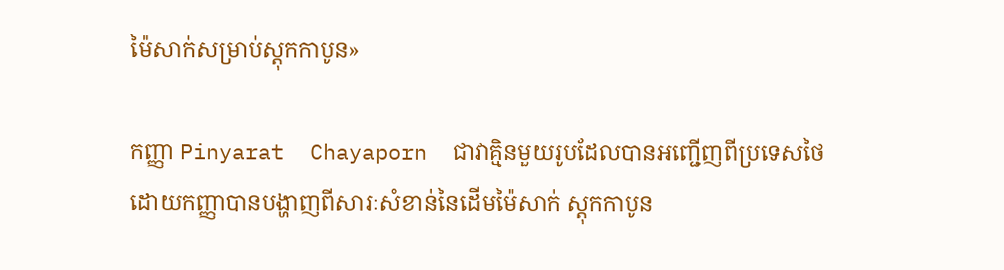ម៉ៃសាក់សម្រាប់ស្តុកកាបូន»

កញ្ញា Pinyarat  Chayaporn  ជាវាគ្មិនមួយរូបដែលបានអញ្ជើញពីប្រទេសថៃ ដោយកញ្ញាបានបង្ហាញពីសារៈសំខាន់នៃដើមម៉ៃសាក់ ស្តុកកាបូន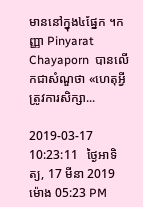មាននៅក្នុង៤ផ្នែក ។កញ្ញា Pinyarat  Chayaporn  បានលើកជាសំណួថា «ហេតុអ្វីត្រូវការសិក្សា...

2019-03-17 10:23:11   ថ្ងៃអាទិត្យ, 17 មីនា 2019 ម៉ោង 05:23 PM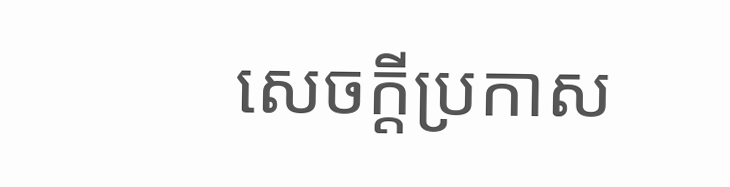សេចក្តីប្រកាស